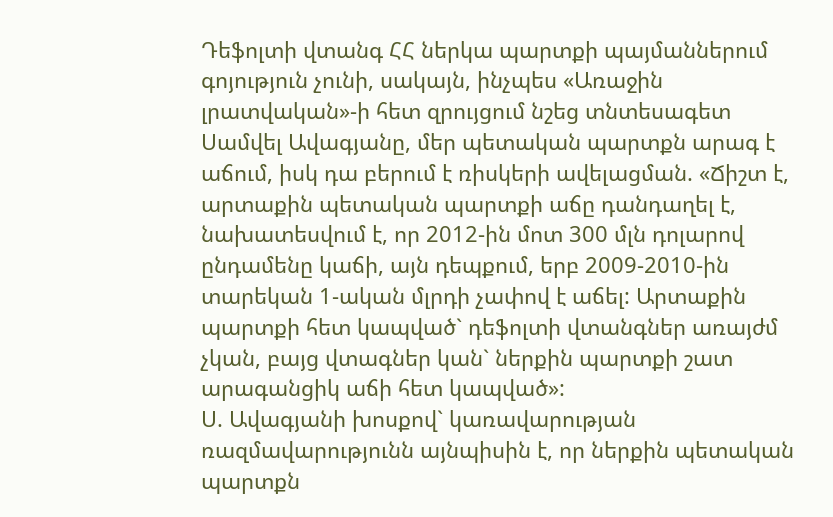Դեֆոլտի վտանգ ՀՀ ներկա պարտքի պայմաններում գոյություն չունի, սակայն, ինչպես «Առաջին լրատվական»-ի հետ զրույցում նշեց տնտեսագետ Սամվել Ավագյանը, մեր պետական պարտքն արագ է աճում, իսկ դա բերում է ռիսկերի ավելացման. «Ճիշտ է, արտաքին պետական պարտքի աճը դանդաղել է, նախատեսվում է, որ 2012-ին մոտ 300 մլն դոլարով ընդամենը կաճի, այն դեպքում, երբ 2009-2010-ին տարեկան 1-ական մլրդի չափով է աճել: Արտաքին պարտքի հետ կապված` դեֆոլտի վտանգներ առայժմ չկան, բայց վտագներ կան` ներքին պարտքի շատ արագանցիկ աճի հետ կապված»:
Ս. Ավագյանի խոսքով` կառավարության ռազմավարությունն այնպիսին է, որ ներքին պետական պարտքն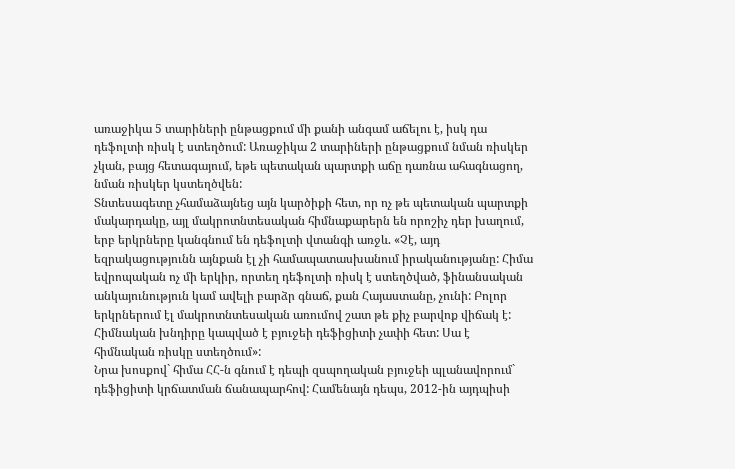առաջիկա 5 տարիների ընթացքում մի քանի անգամ աճելու է, իսկ դա դեֆոլտի ռիսկ է ստեղծում: Առաջիկա 2 տարիների ընթացքում նման ռիսկեր չկան, բայց հետագայում, եթե պետական պարտքի աճը դառնա ահագնացող, նման ռիսկեր կստեղծվեն:
Տնտեսագետը չհամաձայնեց այն կարծիքի հետ, որ ոչ թե պետական պարտքի մակարդակը, այլ մակրոտնտեսական հիմնաքարերն են որոշիչ դեր խաղում, երբ երկրները կանգնում են դեֆոլտի վտանգի առջև. «Չէ, այդ եզրակացությունն այնքան էլ չի համապատասխանում իրականությանը: Հիմա եվրոպական ոչ մի երկիր, որտեղ դեֆոլտի ռիսկ է ստեղծված, ֆինանսական անկայունություն կամ ավելի բարձր գնաճ, քան Հայաստանը, չունի: Բոլոր երկրներում էլ մակրոտնտեսական առումով շատ թե քիչ բարվոք վիճակ է: Հիմնական խնդիրը կապված է բյուջեի դեֆիցիտի չափի հետ: Սա է հիմնական ռիսկը ստեղծում»:
Նրա խոսքով` հիմա ՀՀ-ն գնում է դեպի զսպողական բյուջեի պլանավորում` դեֆիցիտի կրճատման ճանապարհով: Համենայն դեպս, 2012-ին այդպիսի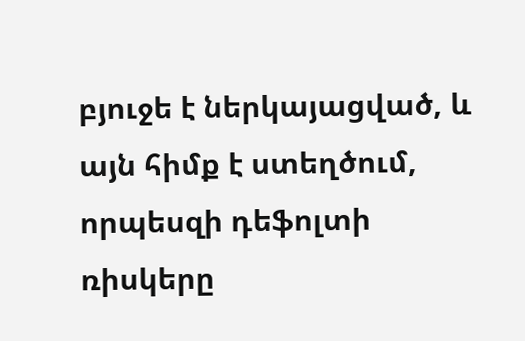բյուջե է ներկայացված, և այն հիմք է ստեղծում, որպեսզի դեֆոլտի ռիսկերը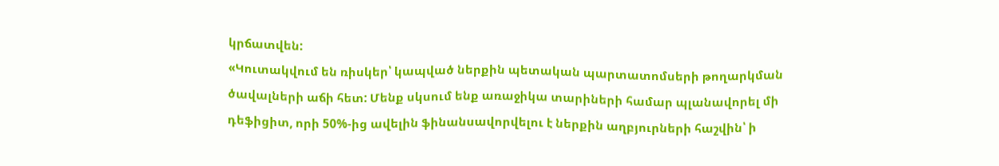կրճատվեն:
«Կուտակվում են ռիսկեր՝ կապված ներքին պետական պարտատոմսերի թողարկման ծավալների աճի հետ: Մենք սկսում ենք առաջիկա տարիների համար պլանավորել մի դեֆիցիտ, որի 50%-ից ավելին ֆինանսավորվելու է ներքին աղբյուրների հաշվին՝ ի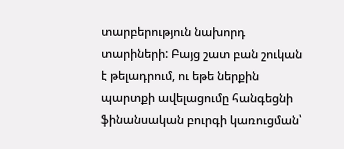տարբերություն նախորդ տարիների: Բայց շատ բան շուկան է թելադրում, ու եթե ներքին պարտքի ավելացումը հանգեցնի ֆինանսական բուրգի կառուցման՝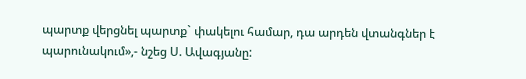պարտք վերցնել պարտք` փակելու համար, դա արդեն վտանգներ է պարունակում»,- նշեց Ս. Ավագյանը: